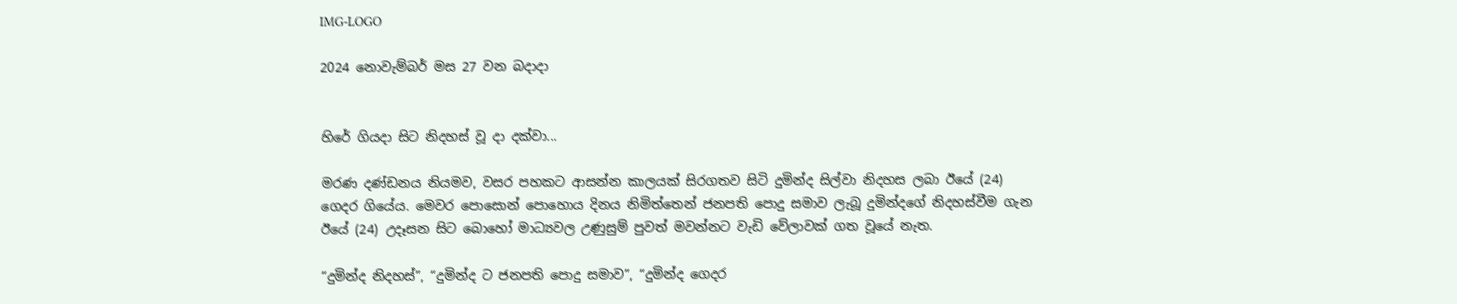IMG-LOGO

2024 නොවැම්බර් මස 27 වන බදාදා


හිරේ ගියදා සිට නිදහස් වූ දා දක්වා...

මරණ දණ්ඩනය නියමව, වසර පහකට ආසන්න කාලයක් සිරගතව සිටි දුමින්ද සිල්වා නිදහස ලබා ඊයේ (24) ගෙදර ගියේය. මෙවර පොසොන් පොහොය දිනය නිමිත්තෙන් ජනපති පොදු සමාව ලැබූ දුමින්දගේ නිදහස්වීම ගැන ඊයේ (24) උදෑසන සිට බොහෝ මාධ්‍යවල උණුසුම් පුවත් මවන්නට වැඩි වේලාවක් ගත වූයේ නැත.

“දුමින්ද නිදහස්”, “දුමින්ද ට ජනපති පොදු සමාව”, “දුමින්ද ගෙදර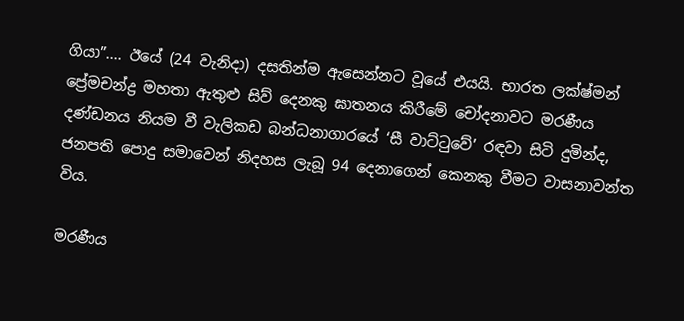ගියා”.... ඊයේ (24 වැනිදා) දසතින්ම ඇසෙන්නට වූයේ එයයි. භාරත ලක්ෂ්මන් ප්‍රේමචන්ද්‍ර මහතා ඇතුළු සිව් දෙනකු ඝාතනය කිරීමේ චෝදනාවට මරණීය දණ්ඩනය නියම වී වැලිකඩ බන්ධනාගාරයේ ‘සී වාට්ටුවේ’ රඳවා සිටි දුමින්ද, ජනපති පොදු සමාවෙන් නිදහස ලැබූ 94 දෙනාගෙන් කෙනකු වීමට වාසනාවන්ත විය.

මරණීය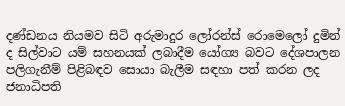දණ්ඩනය නියමව සිටි අරුමාදුර ලෝරන්ස් රොමෙලෝ දුමින් ද සිල්වාට යම් සහනයක් ලබාදීම යෝග්‍ය බවට දේශපාලන පලිගැනීම් පිළිබඳව සොයා බැලීම සඳහා පත් කරන ලද ජනාධිපති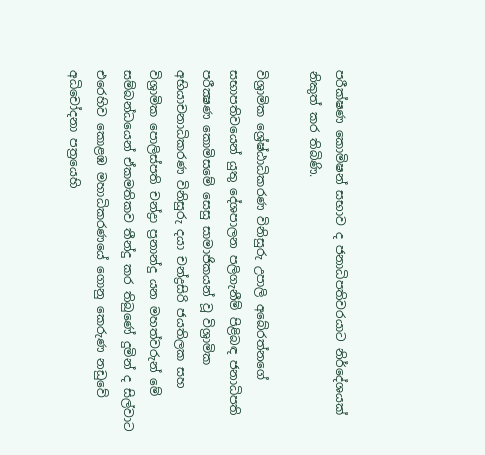පරීක්ෂණ කොමිෂන් සභාව ද ජනාධිපතිවරයාට නිර්දේශයක් නිකුත් කර තිබිණි.

විශ්‍රාමික ශ්‍රේෂ්ඨාධිකරණ විනිසුරු උපාලි අබේරත්නගේ සභාපතිවයෙන් යුතු දේශපාලන පලිගැනීම් පිළිබඳ ජනාධිපති පරීක්‍ෂණ කොමිසමේ සෙසු සාමාජිකයන් වූ විශ්‍රාමික අභියාචනාධිකරණ විනිසුරු දයා චන්ද්‍රසිරි ජයතිලක සහ විශ්‍රාමික පොලිස්පති චන්ද්‍රා ප්‍රනාන්දු යන මහත්වරුන් මේ සම්බන්ධයෙන් ඒකමතිකව තීන්දු කර තිබුණේ දුමින් ද සිල්වාට එරෙහිව කොළඹ මහාධිකරණයේ ගොනු කෙරුණ නඩුවේ අධිචෝදනා පත්‍රයෙහි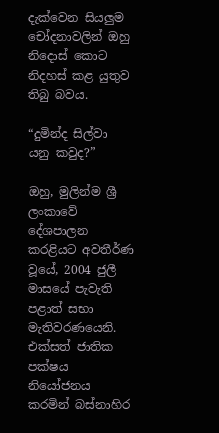දැක්වෙන සියලුම චෝදනාවලින් ඔහු නිදොස් කොට නිදහස් කළ යුතුව තිබු බවය.

“දුමින්ද සිල්වා යනු කවුද?”

ඔහු, මුලින්ම ශ්‍රී ලංකාවේ දේශපාලන කරළියට අවතීර්ණ වූයේ, 2004 ජුලී මාසයේ පැවැති පළාත් සභා මැතිවරණයෙනි. එක්සත් ජාතික පක්ෂය නියෝජනය කරමින් බස්නාහිර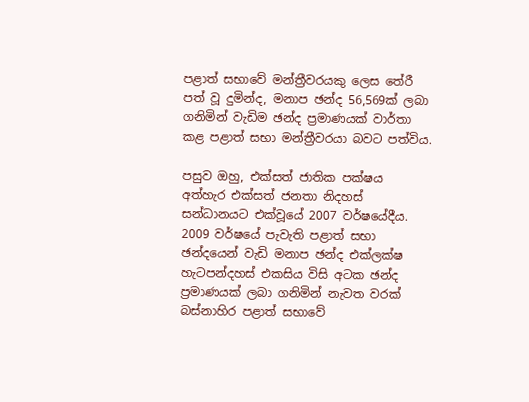පළාත් සභාවේ මන්ත්‍රීවරයකු ලෙස තේරී පත් වූ දුමින්ද, මනාප ඡන්ද 56,569ක් ලබා ගනිමින් වැඩිම ඡන්ද ප්‍රමාණයක් වාර්තා කළ පළාත් සභා මන්ත්‍රීවරයා බවට පත්විය.

පසුව ඔහු, එක්සත් ජාතික පක්ෂය අත්හැර එක්සත් ජනතා නිදහස් සන්ධානයට එක්වූයේ 2007 වර්ෂයේදීය. 2009 වර්ෂයේ පැවැති පළාත් සභා ඡන්දයෙන් වැඩි මනාප ඡන්ද එක්ලක්ෂ හැටපන්දහස් එකසිය විසි අටක ඡන්ද ප්‍රමාණයක් ලබා ගනිමින් නැවත වරක් බස්නාහිර පළාත් සභාවේ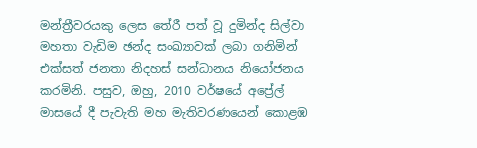මන්ත්‍රීවරයකු ලෙස තේරී පත් වූ දුමින්ද සිල්වා මහතා වැඩිම ඡන්ද සංඛ්‍යාවක් ලබා ගනිමින් එක්සත් ජනතා නිදහස් සන්ධානය නියෝජනය කරමිනි. පසුව, ඔහු, 2010 වර්ෂයේ අප්‍රේල් මාසයේ දී පැවැති මහ මැතිවරණයෙන් කොළඹ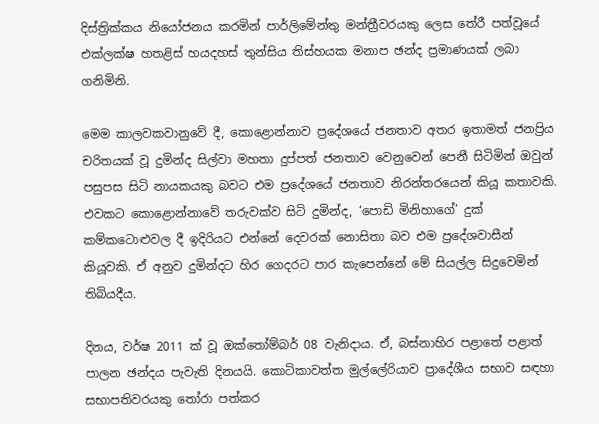දිස්ත්‍රික්කය නියෝජනය කරමින් පාර්ලිමේන්තු මන්ත්‍රීවරයකු ලෙස තේරී පත්වූයේ එක්ලක්ෂ හතළිස් හයදහස් තුන්සිය තිස්හයක මනාප ඡන්ද ප්‍රමාණයක් ලබා ගනිමිනි.

මෙම කාලවකවානුවේ දී, කොළොන්නාව ප්‍රදේශයේ ජනතාව අතර ඉතාමත් ජනප්‍රිය චරිතයක් වූ දුමින්ද සිල්වා මහතා දුප්පත් ජනතාව වෙනුවෙන් පෙනී සිටිමින් ඔවුන් පසුපස සිටි නායකයකු බවට එම ප්‍රදේශයේ ජනතාව නිරන්තරයෙන් කියූ කතාවකි. එවකට කොළොන්නාවේ තරුවක්ව සිටි දුමින්ද, ‘පොඩි මිනිහාගේ’ දුක් කම්කටොළුවල දී ඉදිරියට එන්නේ දෙවරක් නොසිතා බව එම ප්‍රදේශවාසීන් කියූවකි. ඒ අනුව දුමින්දට හිර ගෙදරට පාර කැපෙන්නේ මේ සියල්ල සිදුවෙමින් තිබියදීය.

දිනය, වර්ෂ 2011 ක් වූ ඔක්තෝම්බර් 08 වැනිදාය. ඒ, බස්නාහිර පළාතේ පළාත් පාලන ඡන්දය පැවැති දිනයයි. කොටිකාවත්ත මුල්ලේරියාව ප්‍රාදේශීය සභාව සඳහා සභාපතිවරයකු තෝරා පත්කර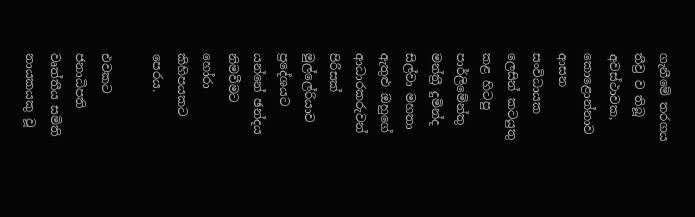ගැනීමේ තරගය තීව්‍ර ව තිබූ අවස්ථාවක, කොළොන්නාව ආසන සංවිධායක ලෙසින් කටයුතු කළ හිටපු පාර්ලිමේන්තු මන්ත්‍රී දුමින්ද සිල්වා මහතා ඇතුළු ඔහුගේ ආධාරකරුවන් පිරිසක් මුල්ලේරියාව ප්‍රදේශයට යන්නේ ඡන්දය නිමවීමට හෝරා කිහිපයකට පෙරය.

එවකට ජනාධිපති වෘත්තීය සමිති නායකයකු වූ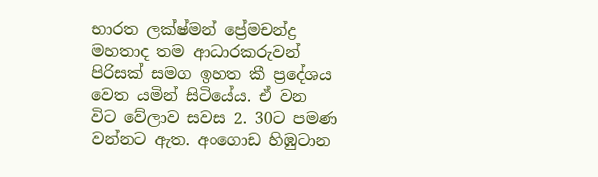භාරත ලක්ෂ්මන් ප්‍රේමචන්ද්‍ර මහතාද තම ආධාරකරුවන් පිරිසක් සමග ඉහත කී ප්‍රදේශය වෙත යමින් සිටියේය. ඒ වන විට වේලාව සවස 2. 30ට පමණ වන්නට ඇත. අංගොඩ හිඹුටාන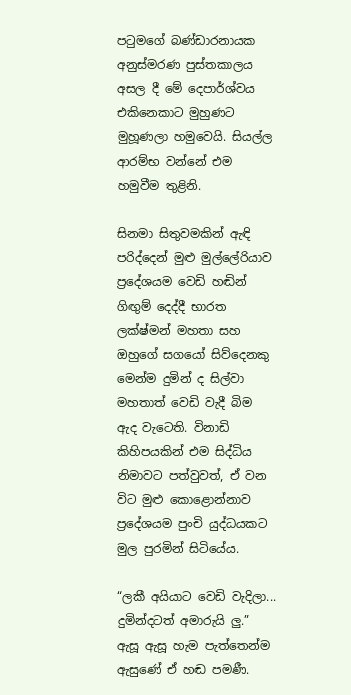පටුමගේ බණ්ඩාරනායක අනුස්මරණ පුස්තකාලය අසල දී මේ දෙපාර්ශ්වය එකිනෙකාට මුහුණට මුහූණලා හමුවෙයි. සියල්ල ආරම්භ වන්නේ එම හමුවීම තුළිනි.

සිනමා සිතුවමකින් ඇඳි පරිද්දෙන් මුළු මුල්ලේරියාව ප්‍රදේශයම වෙඩි හඬින් ගිඟුම් දෙද්දී භාරත ලක්ෂ්මන් මහතා සහ ඔහුගේ සගයෝ සිව්දෙනකු මෙන්ම දුමින් ද සිල්වා මහතාත් වෙඩි වැදී බිම ඇද වැටෙති. විනාඩි කිහිපයකින් එම සිද්ධිය නිමාවට පත්වුවත්, ඒ වන විට මුළු කොළොන්නාව ප්‍රදේශයම පුංචි යුද්ධයකට මුල පුරමින් සිටියේය.

“ලකී අයියාට වෙඩි වැදිලා... දුමින්දටත් අමාරුයි ලු.” ඇසූ ඇසූ හැම පැත්තෙන්ම ඇසුණේ ඒ හඬ පමණී.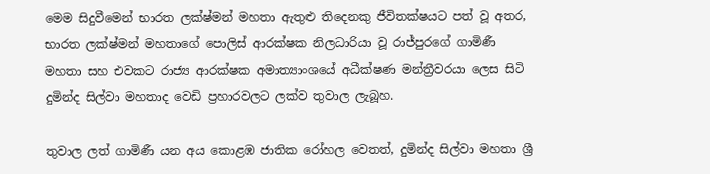මෙම සිදුවීමෙන් භාරත ලක්ෂ්මන් මහතා ඇතුළු තිදෙනකු ජීවිතක්ෂයට පත් වූ අතර, භාරත ලක්ෂ්මන් මහතාගේ පොලිස් ආරක්ෂක නිලධාරියා වූ රාජ්පුරගේ ගාමිණී මහතා සහ එවකට රාජ්‍ය ආරක්ෂක අමාත්‍යාංශයේ අධීක්ෂණ මන්ත්‍රීවරයා ලෙස සිටි දුමින්ද සිල්වා මහතාද වෙඩි ප්‍රහාරවලට ලක්ව තුවාල ලැබූහ.

තුවාල ලත් ගාමිණී යන අය කොළඹ ජාතික රෝහල වෙතත්, දුමින්ද සිල්වා මහතා ශ්‍රී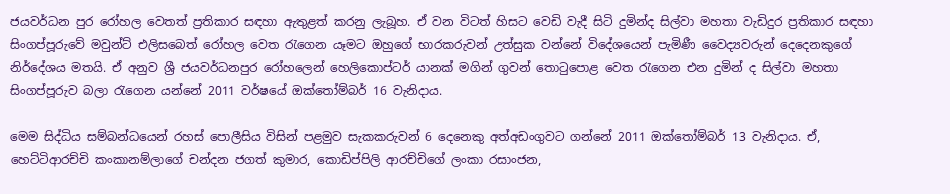ජයවර්ධන පුර රෝහල වෙතත් ප්‍රතිකාර සඳහා ඇතුළත් කරනු ලැබූහ. ඒ වන විටත් හිසට වෙඩි වැදී සිටි දුමින්ද සිල්වා මහතා වැඩිදුර ප්‍රතිකාර සඳහා සිංගප්පූරුවේ මවුන්ට් එලිසබෙත් රෝහල වෙත රැගෙන යෑමට ඔහුගේ භාරකරුවන් උත්සුක වන්නේ විදේශයෙන් පැමිණී වෛද්‍යවරුන් දෙදෙනකුගේ නිර්දේශය මතයි. ඒ අනුව ශ්‍රී ජයවර්ධනපුර රෝහලෙන් හෙලිකොප්ටර් යානක් මගින් ගුවන් තොටුපොළ වෙත රැගෙන එන දුමින් ද සිල්වා මහතා සිංගප්පූරුව බලා රැගෙන යන්නේ 2011 වර්ෂයේ ඔක්තෝම්බර් 16 වැනිදාය.

මෙම සිද්ධිය සම්බන්ධයෙන් රහස් පොලීසිය විසින් පළමුව සැකකරුවන් 6 දෙනෙකු අත්අඩංගුවට ගන්නේ 2011 ඔක්තෝම්බර් 13 වැනිදාය. ඒ, හෙට්ටිආරච්චි කංකානම්ලාගේ චන්දන ජගත් කුමාර, කොඩිප්පිලි ආරච්චිගේ ලංකා රසාංජන,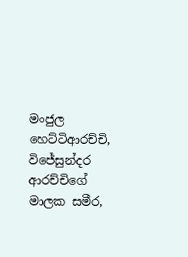මංජුල හෙට්ටිආරච්චි, විජේසුන්දර ආරච්චිගේ මාලක සමීර,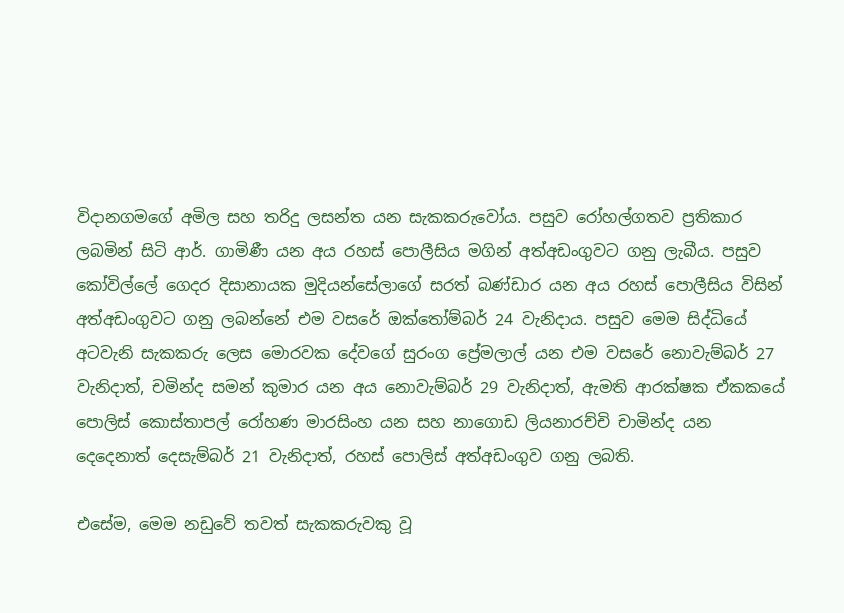විදානගමගේ අමිල සහ තරිදු ලසන්ත යන සැකකරුවෝය. පසුව රෝහල්ගතව ප්‍රතිකාර ලබමින් සිටි ආර්. ගාමිණී යන අය රහස් පොලීසිය මගින් අත්අඩංගුවට ගනු ලැබීය. පසුව කෝවිල්ලේ ගෙදර දිසානායක මුදියන්සේලාගේ සරත් බණ්ඩාර යන අය රහස් පොලීසිය විසින් අත්අඩංගුවට ගනු ලබන්නේ එම වසරේ ඔක්තෝම්බර් 24 වැනිදාය. පසුව මෙම සිද්ධියේ අටවැනි සැකකරු ලෙස මොරවක දේවගේ සුරංග ප්‍රේමලාල් යන එම වසරේ නොවැම්බර් 27 වැනිදාත්, චමින්ද සමන් කුමාර යන අය නොවැම්බර් 29 වැනිදාත්, ඇමති ආරක්ෂක ඒකකයේ පොලිස් කොස්තාපල් රෝහණ මාරසිංහ යන සහ නාගොඩ ලියනාරච්චි චාමින්ද යන දෙදෙනාත් දෙසැම්බර් 21 වැනිදාත්, රහස් පොලිස් අත්අඩංගුව ගනු ලබති.

එසේම, මෙම නඩුවේ තවත් සැකකරුවකු වූ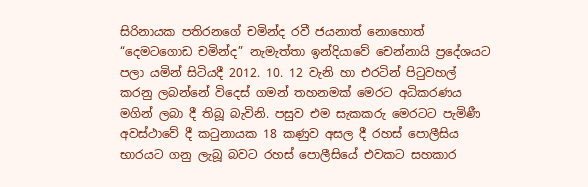සිරිනායක පතිරනගේ චමින්ද රවී ජයනාත් නොහොත් “දෙමටගොඩ චමින්ද” නැමැත්තා ඉන්දියාවේ චෙන්නායි ප්‍රදේශයට පලා යමින් සිටියදී 2012. 10. 12 වැනි හා එරටින් පිටුවහල් කරනු ලබන්නේ විදෙස් ගමන් තහනමක් මෙරට අධිකරණය මගින් ලබා දී තිබූ බැවිනි. පසුව එම සැකකරු මෙරටට පැමිණී අවස්ථාවේ දී කටුනායක 18 කණුව අසල දී රහස් පොලීසිය භාරයට ගනු ලැබූ බවට රහස් පොලීසියේ එවකට සහකාර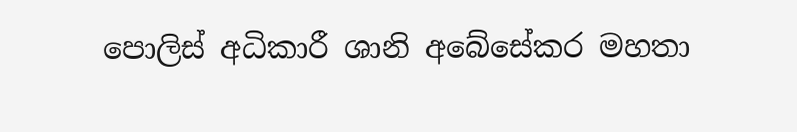පොලිස් අධිකාරී ශානි අබේසේකර මහතා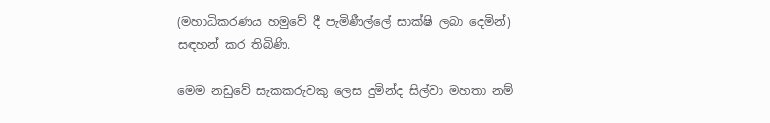(මහාධිකරණය හමුවේ දී පැමිණීල්ලේ සාක්ෂි ලබා දෙමින්) සඳහන් කර තිබිණි.

මෙම නඩුවේ සැකකරුවකු ලෙස දුමින්ද සිල්වා මහතා නම්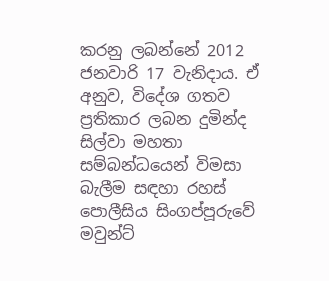කරනු ලබන්නේ 2012 ජනවාරි 17 වැනිදාය. ඒ අනුව, විදේශ ගතව ප්‍රතිකාර ලබන දුමින්ද සිල්වා මහතා සම්බන්ධයෙන් විමසා බැලීම සඳහා රහස් පොලීසිය සිංගප්පූරුවේ මවුන්ට්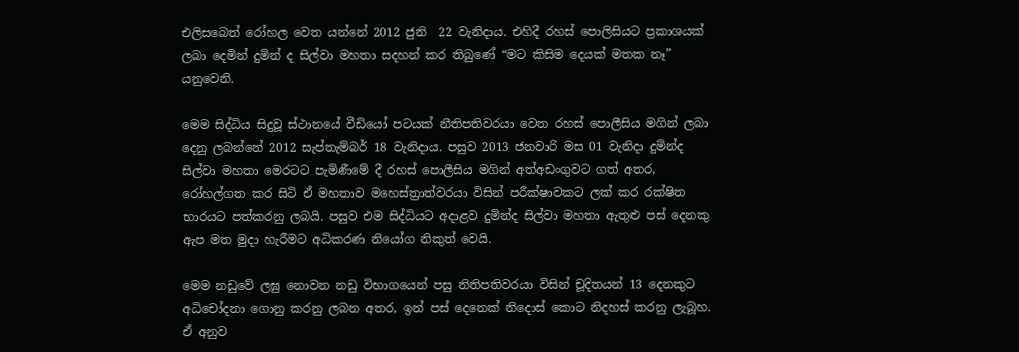එලිසබෙත් රෝහල වෙත යන්නේ 2012 ජුනි  22 වැනිදාය. එහිදී රහස් පොලිසියට ප්‍රකාශයක් ලබා දෙමින් දුමින් ද සිල්වා මහතා සදහන් කර තිබුණේ “මට කිසිම දෙයක් මතක නෑ” යනුවෙනි.

මෙම සිද්ධිය සිදුවූ ස්ථානයේ වීඩියෝ පටයක් නීතිපතිවරයා වෙත රහස් පොලීසිය මගින් ලබා දෙනු ලබන්නේ 2012 සැප්තැම්බර් 18 වැනිදාය. පසුව 2013 ජනවාරි මස 01 වැනිදා දුමින්ද සිල්වා මහතා මෙරටට පැමිණීමේ දී රහස් පොලීසිය මගින් අත්අඩංගුවට ගත් අතර, රෝහල්ගත කර සිටි ඒ මහතාව මහෙස්ත්‍රාත්වරයා විසින් පරීක්ෂාවකට ලක් කර රක්ෂිත භාරයට පත්කරනු ලබයි. පසුව එම සිද්ධියට අදාළව දුමින්ද සිල්වා මහතා ඇතුළු පස් දෙනකු ඇප මත මුදා හැරීමට අධිකරණ නියෝග නිකුත් වෙයි.

මෙම නඩුවේ ලඝු නොවන නඩු විභාගයෙන් පසු නිතිපතිවරයා විසින් චූදිතයන් 13 දෙනකුට අධිචෝදනා ගොනු කරනු ලබන අතර, ඉන් පස් දෙනෙක් නිදොස් කොට නිදහස් කරනු ලැබූහ. ඒ අනුව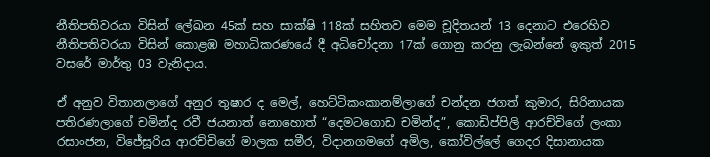නීතිපතිවරයා විසින් ලේඛන 45ක් සහ සාක්ෂි 118ක් සහිතව මෙම චූදිතයන් 13 දෙනාට එරෙහිව නීතිපතිවරයා විසින් කොළඹ මහාධිකරණයේ දී අධිචෝදනා 17ක් ගොනු කරනු ලැබන්නේ ඉකුත් 2015 වසරේ මාර්තු 03 වැනිදාය.

ඒ අනුව විතානලාගේ අනුර තුෂාර ද මෙල්, හෙට්ටිකංකානම්ලාගේ චන්දන ජගත් කුමාර, සිරිනායක පතිරණලාගේ චමින්ද රවී ජයනාත් නොහොත් “දෙමටගොඩ චමින්ද”, කොඩිප්පිලි ආරච්චිගේ ලංකා රසාංජන, විජේසූරිය ආරච්චිගේ මාලක සමීර, විදානගමගේ අමිල, කෝවිල්ලේ ගෙදර දිසානායක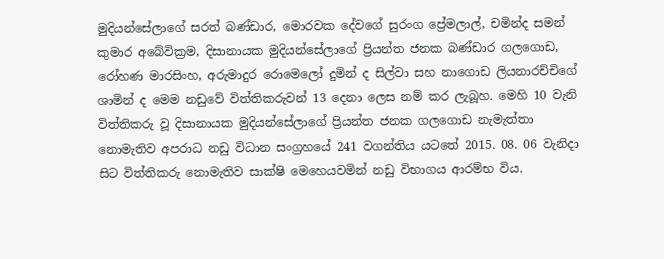මුදියන්සේලාගේ සරත් බණ්ඩාර, මොරවක දේවගේ සුරංග ප්‍රේමලාල්, චමින්ද සමන් කුමාර අබේවික්‍රම, දිසානායක මුදියන්සේලාගේ ප්‍රියන්ත ජනක බණ්ඩාර ගලගොඩ, රෝහණ මාරසිංහ, අරුමාදුර රොමෙලෝ දුමින් ද සිල්වා සහ නාගොඩ ලියනාරච්චිගේ ශාමින් ද මෙම නඩුවේ විත්තිකරුවන් 13 දෙනා ලෙස නම් කර ලැබූහ. මෙහි 10 වැනි විත්තිකරු වූ දිසානායක මුදියන්සේලාගේ ප්‍රියන්ත ජනක ගලගොඩ නැමැත්තා නොමැතිව අපරාධ නඩු විධාන සංග්‍රහයේ 241 වගන්තිය යටතේ 2015. 08. 06 වැනිදා සිට විත්තිකරු නොමැතිව සාක්ෂි මෙහෙයවමින් නඩු විභාගය ආරම්භ විය.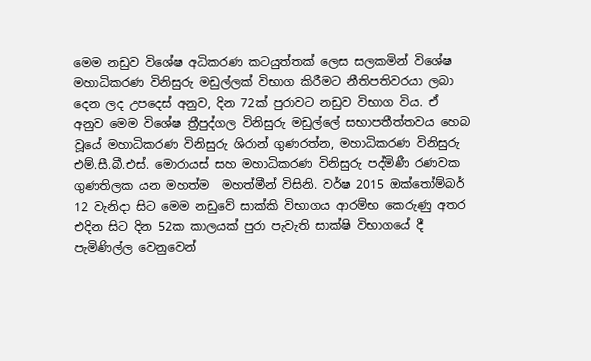මෙම නඩුව විශේෂ අධිකරණ කටයුත්තක් ලෙස සලකමින් විශේෂ මහාධිකරණ විනිසුරු මඩුල්ලක් විභාග කිරීමට නීතිපතිවරයා ලබා දෙන ලද උපදෙස් අනුව, දින 72ක් පුරාවට නඩුව විභාග විය. ඒ අනුව මෙම විශේෂ ත්‍රීපුද්ගල විනිසුරු මඩුල්ලේ සභාපතීත්තවය හෙබ වූයේ මහාධිකරණ විනිසුරු ශිරාන් ගුණරත්න, මහාධිකරණ විනිසුරු එම්.සී.බී.එස්. මොරායස් සහ මහාධිකරණ විනිසුරු පද්මිණී රණවක ගුණතිලක යන මහත්ම  මහත්මීන් විසිනි. වර්ෂ 2015 ඔක්තෝම්බර් 12 වැනිදා සිට මෙම නඩුවේ සාක්කි විභාගය ආරම්භ කෙරුණු අතර එදින සිට දින 52ක කාලයක් පුරා පැවැති සාක්ෂි විභාගයේ දී පැමිණිල්ල වෙනුවෙන්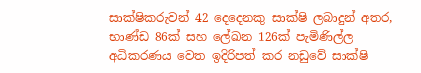සාක්ෂිකරුවන් 42 දෙදෙනකු සාක්ෂි ලබාදුන් අතර, භාණ්ඩ 86ක් සහ ලේඛන 126ක් පැමිණිල්ල අධිකරණය වෙත ඉදිරිපත් කර නඩුවේ සාක්ෂි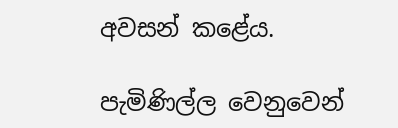අවසන් කළේය.

පැමිණිල්ල වෙනුවෙන්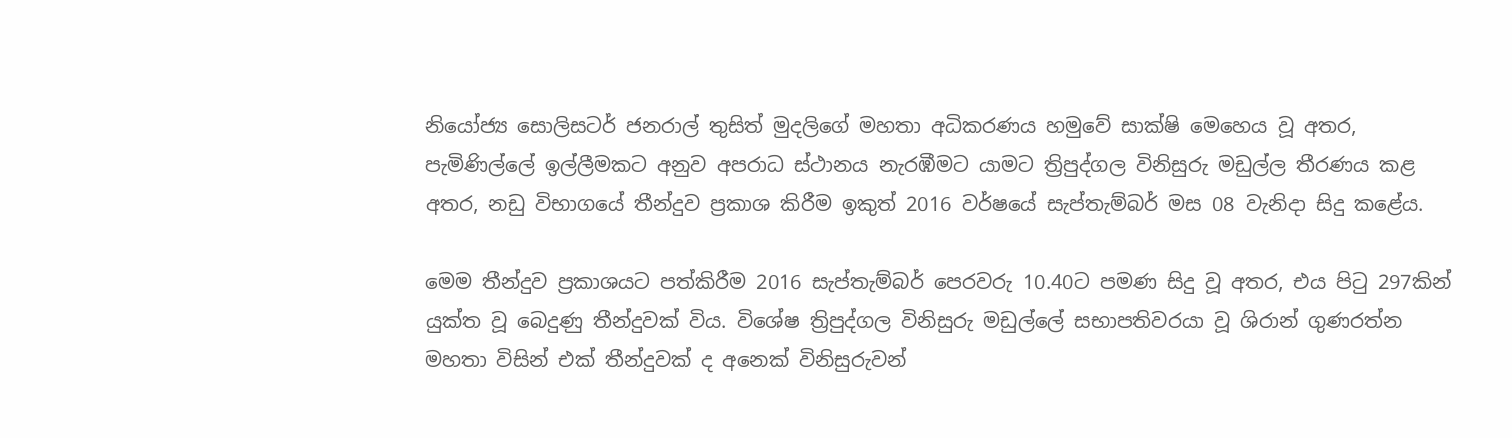නියෝජ්‍ය සොලිසටර් ජනරාල් තුසිත් මුදලිගේ මහතා අධිකරණය හමුවේ සාක්ෂි මෙහෙය වූ අතර, පැමිණිල්ලේ ඉල්ලීමකට අනුව අපරාධ ස්ථානය නැරඹීමට යාමට ත්‍රිපුද්ගල විනිසුරු මඩුල්ල තීරණය කළ අතර, නඩු විභාගයේ තීන්දුව ප්‍රකාශ කිරීම ඉකුත් 2016 වර්ෂයේ සැප්තැම්බර් මස 08 වැනිදා සිදු කළේය.

මෙම තීන්දුව ප්‍රකාශයට පත්කිරීම 2016 සැප්තැම්බර් පෙරවරු 10.40ට පමණ සිදු වූ අතර, එය පිටු 297කින් යුක්ත වූ බෙදුණු තීන්දුවක් විය. විශේෂ ත්‍රිපුද්ගල විනිසුරු මඩුල්ලේ සභාපතිවරයා වූ ශිරාන් ගුණරත්න මහතා විසින් එක් තීන්දුවක් ද අනෙක් විනිසුරුවන්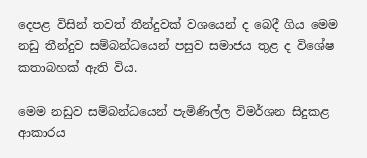දෙපළ විසින් තවත් තීන්දුවක් වශයෙන් ද බෙදී ගිය මෙම නඩු තීන්දුව සම්බන්ධයෙන් පසුව සමාජය තුළ ද විශේෂ කතාබහක් ඇති විය.

මෙම නඩුව සම්බන්ධයෙන් පැමිණිල්ල විමර්ශන සිදුකළ ආකාරය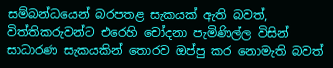සම්බන්ධයෙන් බරපතළ සැකයක් ඇති බවත්, විත්තිකරුවන්ට එරෙහි චෝදනා පැමිණිල්ල විසින් සාධාරණ සැකයකින් තොරව ඔප්පු කර නොමැති බවත්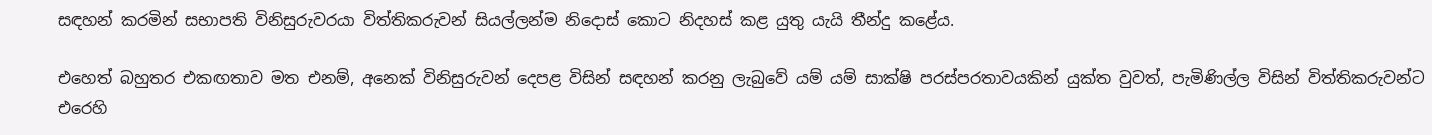සඳහන් කරමින් සභාපති විනිසුරුවරයා විත්තිකරුවන් සියල්ලන්ම නිදොස් කොට නිදහස් කළ යුතු යැයි තීන්දු කළේය.

එහෙත් බහුතර එකඟතාව මත එනම්, අනෙක් විනිසුරුවන් දෙපළ විසින් සඳහන් කරනු ලැබුවේ යම් යම් සාක්ෂි පරස්පරතාවයකින් යුක්ත වුවත්, පැමිණිල්ල විසින් විත්තිකරුවන්ට එරෙහි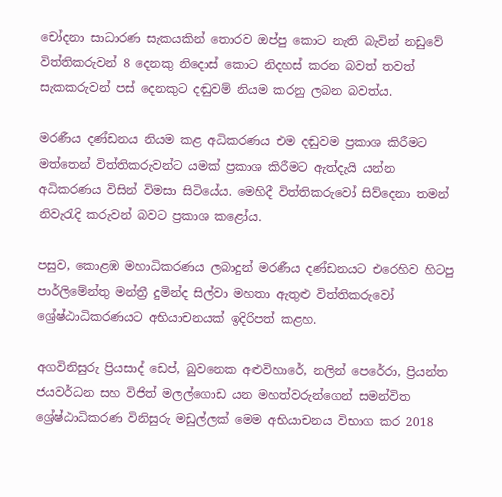චෝදනා සාධාරණ සැකයකින් තොරව ඔප්පු කොට නැති බැවින් නඩුවේ විත්තිකරුවන් 8 දෙනකු නිදොස් කොට නිදහස් කරන බවත් තවත් සැකකරුවන් පස් දෙනකුට දඬුවම් නියම කරනු ලබන බවත්ය.

මරණීය දණ්ඩනය නියම කළ අධිකරණය එම දඬුවම ප්‍රකාශ කිරීමට මත්තෙන් විත්තිකරුවන්ට යමක් ප්‍රකාශ කිරීමට ඇත්දැයි යන්න අධිකරණය විසින් විමසා සිටියේය. මෙහිදී විත්තිකරුවෝ සිව්දෙනා තමන් නිවැරැදි කරුවන් බවට ප්‍රකාශ කළෝය.

පසුව, කොළඹ මහාධිකරණය ලබාදුන් මරණීය දණ්ඩනයට එරෙහිව හිටපු පාර්ලිමේන්තු මන්ත්‍රී දුමින්ද සිල්වා මහතා ඇතුළු විත්තිකරුවෝ ශ්‍රේෂ්ඨාධිකරණයට අභියාචනයක් ඉදිරිපත් කළහ.

අගවිනිසුරු ප්‍රියසාද් ඩෙප්, බුවනෙක අළුවිහාරේ, නලින් පෙරේරා, ප්‍රියන්ත ජයවර්ධන සහ විජිත් මලල්ගොඩ යන මහත්වරුන්ගෙන් සමන්විත ශ්‍රේෂ්ඨාධිකරණ විනිසුරු මඩුල්ලක් මෙම අභියාචනය විභාග කර 2018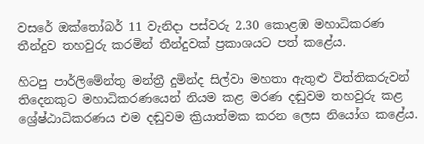වසරේ ඔක්තෝබර් 11 වැනිදා පස්වරු 2.30 කොළඹ මහාධිකරණ තීන්දුව තහවුරු කරමින් තීන්දුවක් ප්‍රකාශයට පත් කළේය.

හිටපු පාර්ලිමේන්තු මන්ත්‍රී දුමින්ද සිල්වා මහතා ඇතුළු විත්තිකරුවන් තිදෙනකුට මහාධිකරණයෙන් නියම කළ මරණ දඬුවම තහවුරු කළ ශ්‍රේෂ්ඨාධිකරණය එම දඬුවම ක්‍රියාත්මක කරන ලෙස නියෝග කළේය.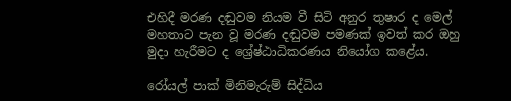එහිදී මරණ දඬුවම නියම වී සිටි අනුර තුෂාර ද මෙල් මහතාට පැන වූ මරණ දඬුවම පමණක් ඉවත් කර ඔහු මුදා හැරීමට ද ශ්‍රේෂ්ඨාධිකරණය නියෝග කළේය.

රෝයල් පාක් මිනිමැරුම් සිද්ධිය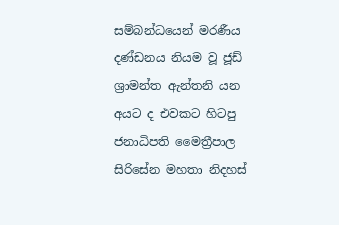සම්බන්ධයෙන් මරණීය දණ්ඩනය නියම වූ ජූඩ් ශ්‍රාමන්ත ඇන්තනි යන අයට ද එවකට හිටපු ජනාධිපති මෛත්‍රීපාල සිරිසේන මහතා නිදහස්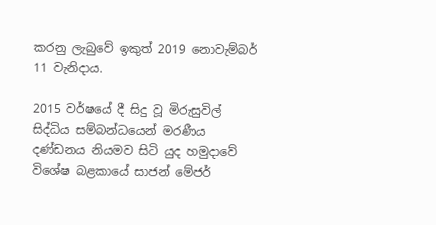කරනු ලැබුවේ ඉකුත් 2019 නොවැම්බර් 11 වැනිදාය.

2015 වර්ෂයේ දී සිදු වූ මිරුසුවිල් සිද්ධිය සම්බන්ධයෙන් මරණීය දණ්ඩනය නියමව සිටි යුද හමුදාවේ විශේෂ බළකායේ සාජන් මේජර්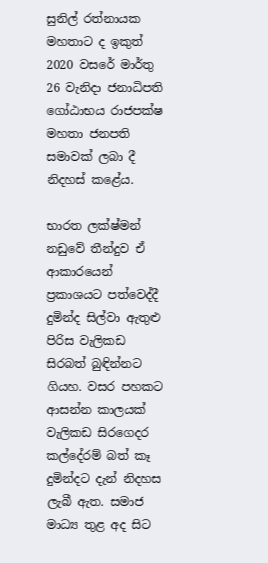සුනිල් රත්නායක මහතාට ද ඉකුත් 2020 වසරේ මාර්තු 26 වැනිදා ජනාධිපති ගෝඨාභය රාජපක්ෂ මහතා ජනපති සමාවක් ලබා දී නිදහස් කළේය.

භාරත ලක්ෂ්මන් නඩුවේ තීන්දුව ඒ ආකාරයෙන් ප්‍රකාශයට පත්වෙද්දී දුමින්ද සිල්වා ඇතුළු පිරිස වැලිකඩ සිරබත් බුඳින්නට ගියහ. වසර පහකට ආසන්න කාලයක් වැලිකඩ සිරගෙදර කල්දේරම් බත් කෑ දුමින්දට දැන් නිදහස ලැබී ඇත. සමාජ මාධ්‍ය තුළ අද සිට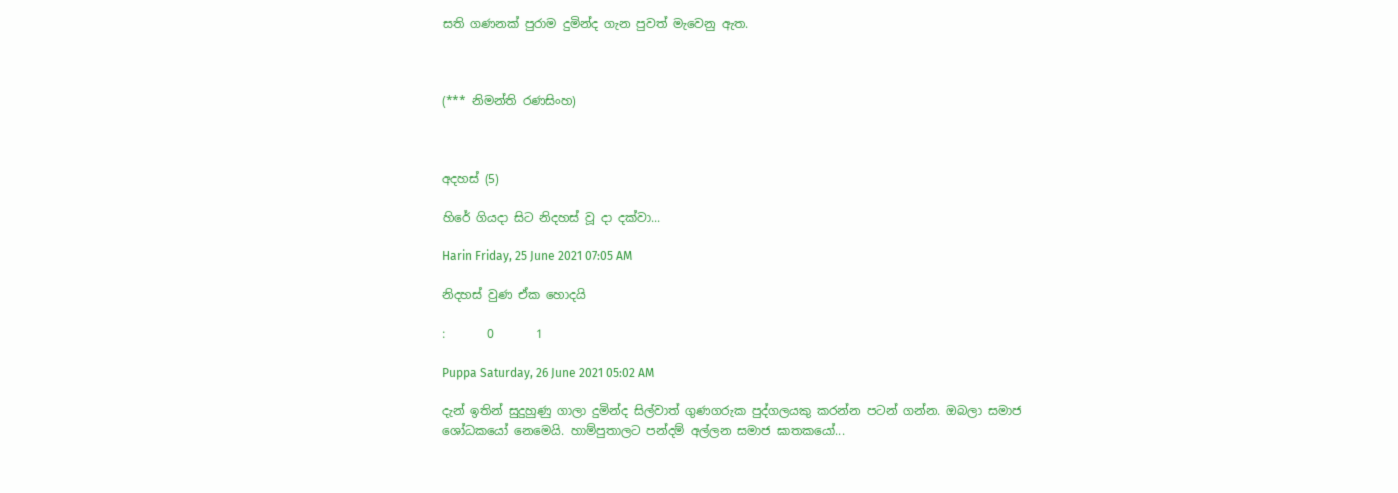සති ගණනක් පුරාම දුමින්ද ගැන පුවත් මැවෙනු ඇත.



(*** නිමන්ති රණසිංහ)



අදහස් (5)

හිරේ ගියදා සිට නිදහස් වූ දා දක්වා...

Harin Friday, 25 June 2021 07:05 AM

නිදහස් වුණ ඒක හොදයි

:       0       1

Puppa Saturday, 26 June 2021 05:02 AM

දැන් ඉතින් සුදුහුණු ගාලා දුමින්ද සිල්වාත් ගුණගරුක පුද්ගලයකු කරන්න පටන් ගන්න. ඔබලා සමාජ ශෝධකයෝ නෙමෙයි. හාම්පුතාලට පන්දම් අල්ලන සමාජ ඝාතකයෝ...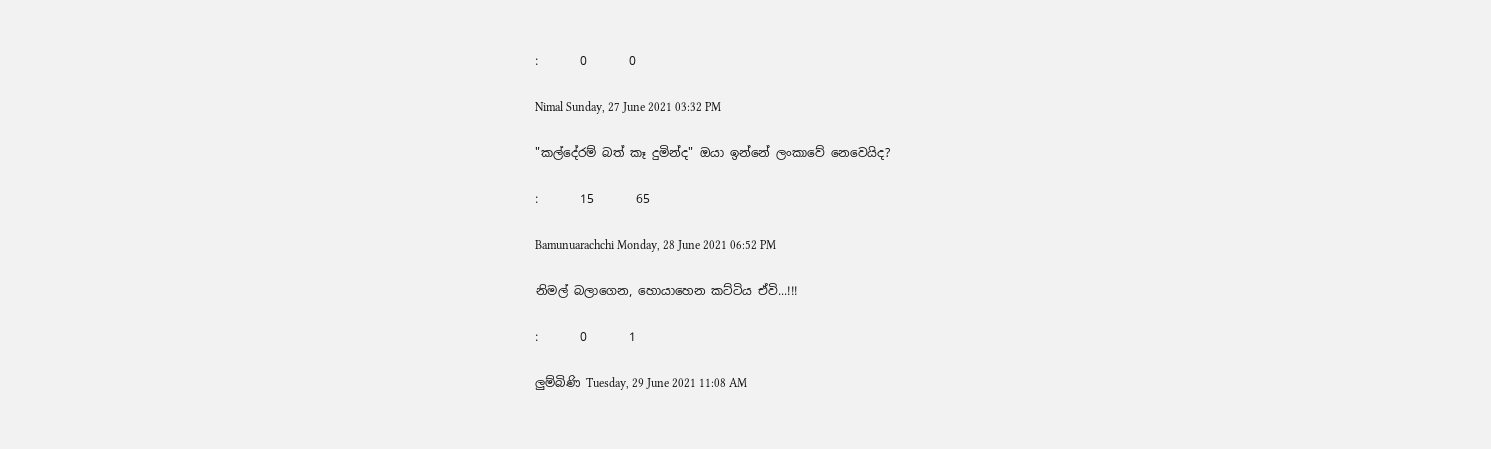:       0       0

Nimal Sunday, 27 June 2021 03:32 PM

"කල්දේරම් බත් කෑ දුමින්ද" ඔයා ඉන්නේ ලංකාවේ නෙවෙයිද?

:       15       65

Bamunuarachchi Monday, 28 June 2021 06:52 PM

නිමල් බලාගෙන, හොයාහෙන කට්ටිය ඒවි...!!!

:       0       1

ලුම්බිණි Tuesday, 29 June 2021 11:08 AM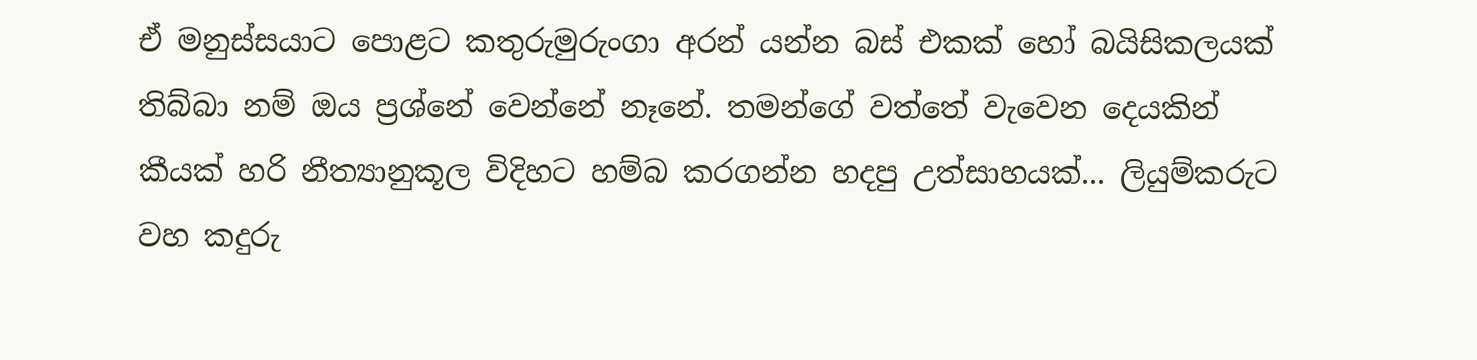ඒ මනුස්සයාට පොළට කතුරුමුරුංගා අරන් යන්න බස් එකක් හෝ බයිසිකලයක් තිබ්බා නම් ඔය ප්‍රශ්නේ වෙන්නේ නෑනේ. තමන්ගේ වත්තේ වැවෙන දෙයකින් කීයක් හරි නීත්‍යානුකූල විදිහට හම්බ කරගන්න හදපු උත්සාහයක්... ලියුම්කරුට වහ කදුරු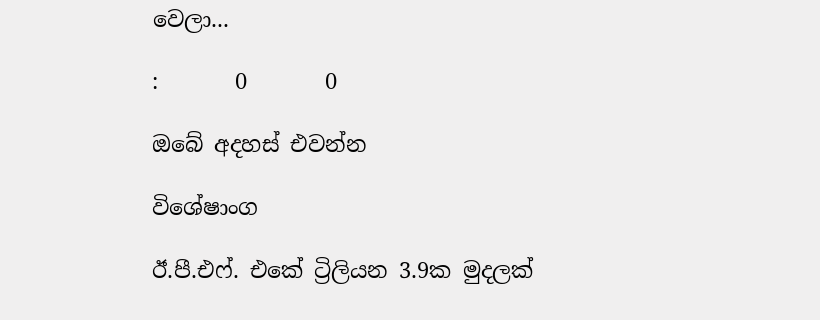වෙලා...

:       0       0

ඔබේ අදහස් එවන්න

විශේෂාංග

ඊ.පී.එෆ්. එකේ ට්‍රිලියන 3.9ක මුදලක්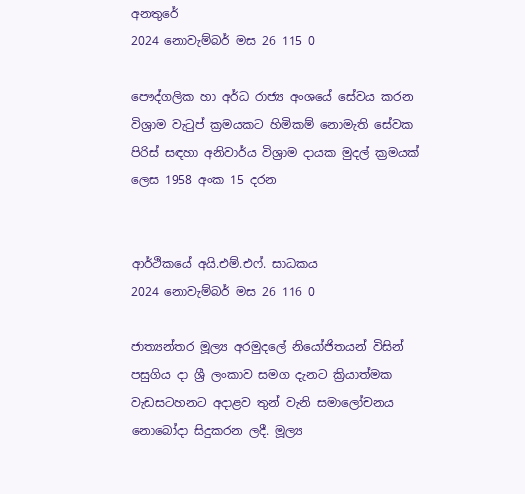අනතුරේ
2024 නොවැම්බර් මස 26 115 0

පෞද්ගලික හා අර්ධ රාජ්‍ය අංශයේ සේවය කරන විශ්‍රාම වැටුප් ක්‍රමයකට හිමිකම් නොමැති සේවක පිරිස් සඳහා අනිවාර්ය විශ්‍රාම දායක මුදල් ක්‍රමයක් ලෙස 1958 අංක 15 දරන


ආර්ථිකයේ අයි.එම්.එෆ්. සාධකය
2024 නොවැම්බර් මස 26 116 0

ජාත්‍යන්තර මූල්‍ය අරමුදලේ නියෝජිතයන් විසින් පසුගිය දා ශ්‍රී ලංකාව සමග දැනට ක්‍රියාත්මක වැඩසටහනට අදාළව තුන් වැනි සමාලෝචනය නොබෝදා සිදුකරන ලදී. මූල්‍ය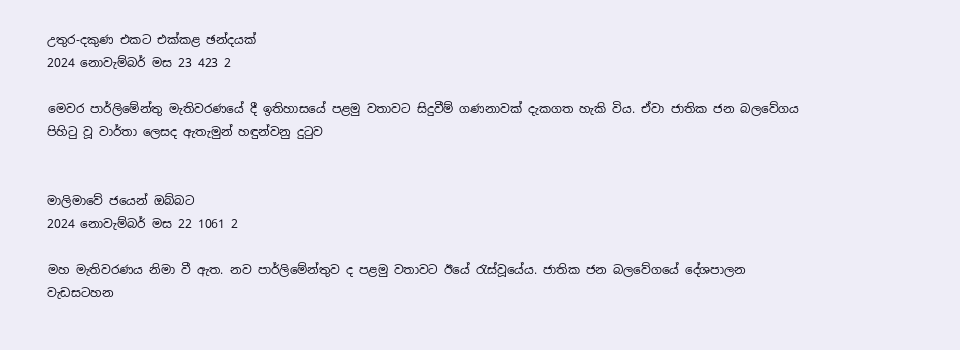උතුර-දකුණ එකට එක්කළ ඡන්දයක්
2024 නොවැම්බර් මස 23 423 2

මෙවර පාර්ලිමේන්තු මැතිවරණයේ දී ඉතිහාසයේ පළමු වතාවට සිදුවීම් ගණනාවක් දැකගත හැකි විය. ඒවා ජාතික ජන බලවේගය පිහිටු වූ වාර්තා ලෙසද ඇතැමුන් හඳුන්වනු දුටුව


මාලිමාවේ ජයෙන් ඔබ්බට
2024 නොවැම්බර් මස 22 1061 2

මහ මැතිවරණය නිමා වී ඇත. නව පාර්ලිමේන්තුව ද පළමු වතාවට ඊයේ රැස්වූයේය. ජාතික ජන බලවේගයේ දේශපාලන වැඩසටහන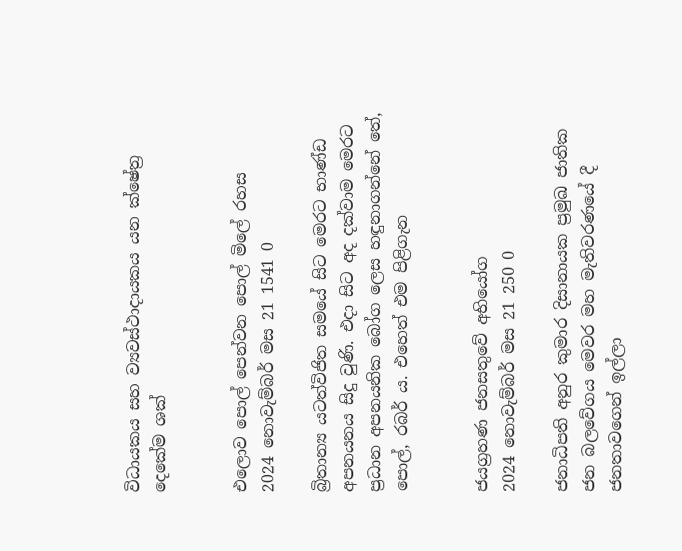විධායකය සහ ව්‍යවස්ථාදායකය යන ක්ෂේත්‍ර දෙකේම ශක්


එලොව පොල් පෙන්වන පොල් මිලේ රහස
2024 නොවැම්බර් මස 21 1541 0

බ්‍රිතාන්‍ය යටත්විජිත සමයේ සිට මෙරට භාණ්ඩ අපනයනය සිදු වුණි. එදා සිට අද දක්වාම මෙරට ප්‍රධාන අපනයනික බෝග ලෙස හඳුනාගන්නේ තේ, පොල්, රබර් ය. එහෙත් එම පිළිගැන


ජයග්‍රහණ ජනසතුවේ අභියෝග
2024 නොවැම්බර් මස 21 250 0

ජනාධිපති අනුර කුමාර දිසානායක ප්‍රමුඛ ජාතික ජන බලවේගය මෙවර මහ මැතිවරණයේ දී ජනතාවගෙන් ඉල්ලා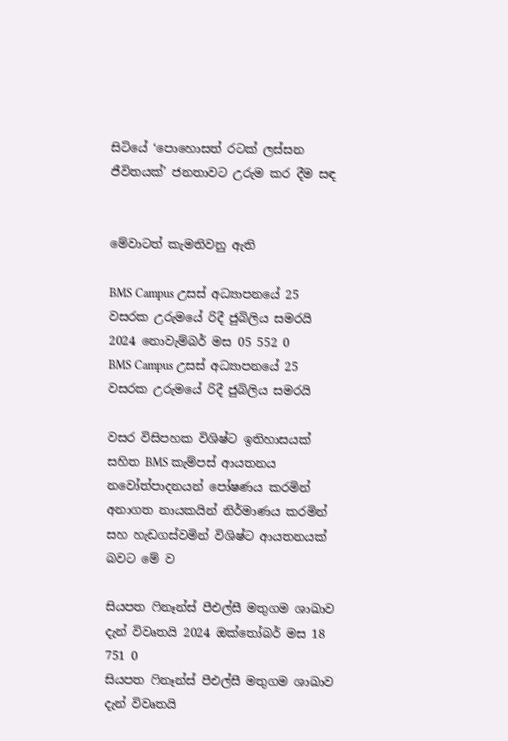සිටියේ ‘පොහොසත් රටක් ලස්සන ජීවිතයක්’ ජනතාවට උරුම කර දීම සඳ


මේවාටත් කැමතිවනු ඇති

BMS Campus උසස් අධ්‍යාපනයේ 25 වසරක උරුමයේ රිදී ජුබිලිය සමරයි 2024 නොවැම්බර් මස 05 552 0
BMS Campus උසස් අධ්‍යාපනයේ 25 වසරක උරුමයේ රිදී ජුබිලිය සමරයි

වසර විසිපහක විශිෂ්ට ඉතිහාසයක් සහිත BMS කැම්පස් ආයතනය නවෝත්පාදනයන් පෝෂණය කරමින් අනාගත නායකයින් නිර්මාණය කරමින් සහ හැඩගස්වමින් විශිෂ්ට ආයතනයක් බවට මේ ව

සියපත ෆිනෑන්ස් පීඑල්සී මතුගම ශාඛාව දැන් විවෘතයි 2024 ඔක්තෝබර් මස 18 751 0
සියපත ෆිනෑන්ස් පීඑල්සී මතුගම ශාඛාව දැන් විවෘතයි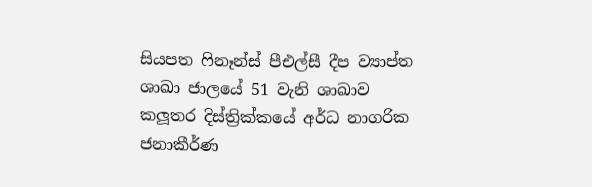සියපත ෆිනෑන්ස් පීඑල්සී දීප ව්‍යාප්ත ශාඛා ජාලයේ 51 වැනි ශාඛාව කලූතර දිස්ත්‍රික්කයේ අර්ධ නාගරික ජනාකීර්ණ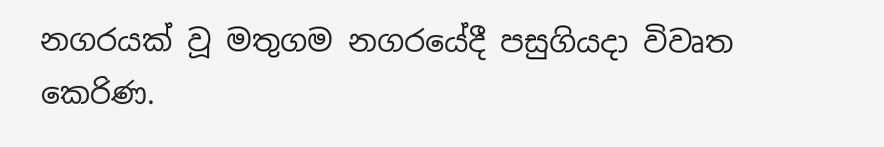නගරයක් වූ මතුගම නගරයේදී පසුගියදා විවෘත කෙරිණ.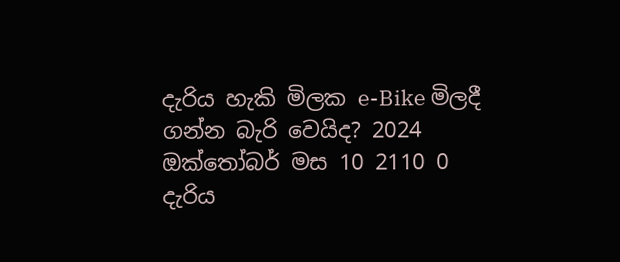දැරිය හැකි මිලක e-Bike මිලදී ගන්න බැරි වෙයිද? 2024 ඔක්තෝබර් මස 10 2110 0
දැරිය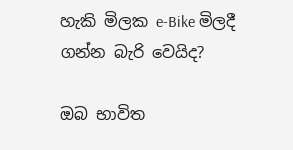හැකි මිලක e-Bike මිලදී ගන්න බැරි වෙයිද?

ඔබ භාවිත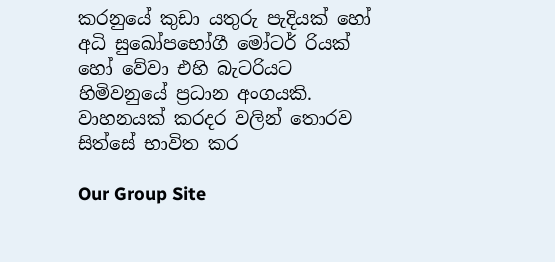කරනුයේ කුඩා යතුරු පැදියක් හෝ අධි සුඛෝපභෝගී මෝටර් රියක් හෝ වේවා එහි බැටරියට හිමිවනුයේ ප්‍රධාන අංගයකි. වාහනයක් කරදර වලින් තොරව සිත්සේ භාවිත කර

Our Group Site